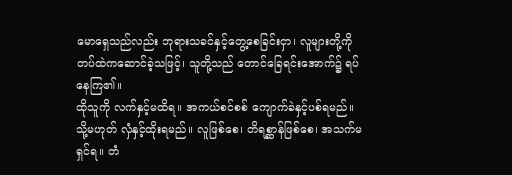မောရှေသည်လည်း ဘုရားသခင်နှင့်တွေ့စေခြင်းငှာ၊ လူများတို့ကို တပ်ထဲကဆောင်ခဲ့သဖြင့်၊ သူတို့သည် တောင်ခြေရင်းအောက်၌ ရပ်နေကြ၏။
ထိုသူကို လက်နှင့်မထိရ။ အကယ်စင်စစ် ကျောက်ခဲနှင့်ပစ်ရမည်။ သို့မဟုတ် လှံနှင့်ထိုးရမည်။ လူဖြစ်စေ၊ တိရစ္ဆာန်ဖြစ်စေ၊ အသက်မရှင်ရ။ တံ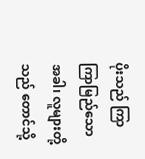ပိုးသည် ကြာကြာမြည်သောအခါ၊ လူများတို့သည် တောင်သို့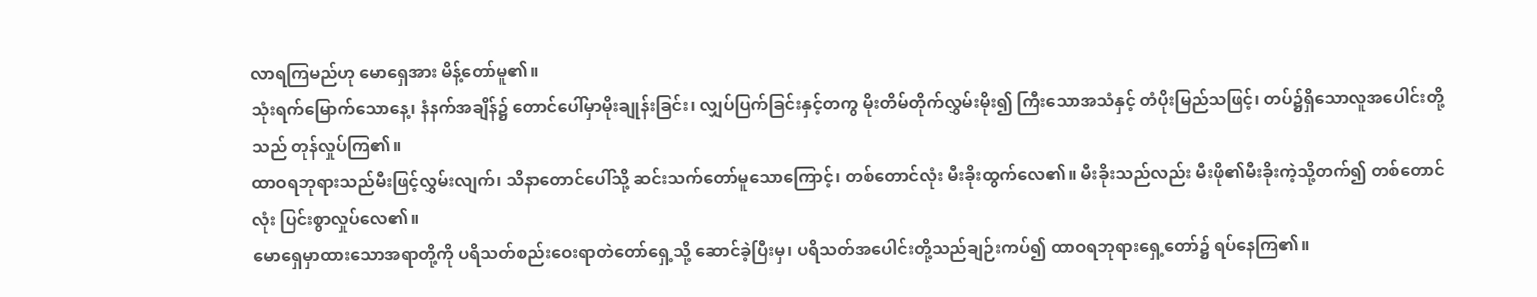လာရကြမည်ဟု မောရှေအား မိန့်တော်မူ၏။
သုံးရက်မြောက်သောနေ့၊ နံနက်အချိန်၌ တောင်ပေါ်မှာမိုးချုန်းခြင်း၊ လျှပ်ပြက်ခြင်းနှင့်တကွ မိုးတိမ်တိုက်လွှမ်းမိုး၍ ကြီးသောအသံနှင့် တံပိုးမြည်သဖြင့်၊ တပ်၌ရှိသောလူအပေါင်းတို့သည် တုန်လှုပ်ကြ၏။
ထာဝရဘုရားသည်မီးဖြင့်လွှမ်းလျက်၊ သိနာတောင်ပေါ်သို့ ဆင်းသက်တော်မူသောကြောင့်၊ တစ်တောင်လုံး မီးခိုးထွက်လေ၏။ မီးခိုးသည်လည်း မီးဖို၏မီးခိုးကဲ့သို့တက်၍ တစ်တောင်လုံး ပြင်းစွာလှုပ်လေ၏။
မောရှေမှာထားသောအရာတို့ကို ပရိသတ်စည်းဝေးရာတဲတော်ရှေ့သို့ ဆောင်ခဲ့ပြီးမှ၊ ပရိသတ်အပေါင်းတို့သည်ချဉ်းကပ်၍ ထာဝရဘုရားရှေ့တော်၌ ရပ်နေကြ၏။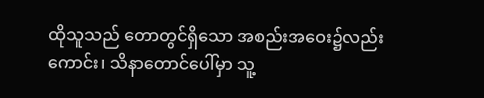ထိုသူသည် တောတွင်ရှိသော အစည်းအဝေး၌လည်းကောင်း၊ သိနာတောင်ပေါ်မှာ သူ့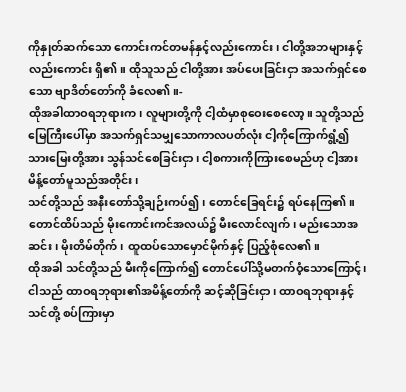ကိုနှုတ်ဆက်သော ကောင်းကင်တမန်နှင့်လည်းကောင်း၊ ငါတို့အဘများနှင့်လည်းကောင်း ရှိ၏။ ထိုသူသည် ငါတို့အား အပ်ပေးခြင်းငှာ အသက်ရှင်စေသော ဗျာဒိတ်တော်ကို ခံလေ၏။-
ထိုအခါထာဝရဘုရားက၊ လူများတို့ကို ငါ့ထံမှာစုဝေးစေလော့။ သူတို့သည် မြေကြီးပေါ်မှာ အသက်ရှင်သမျှသောကာလပတ်လုံး ငါ့ကိုကြောက်ရွံ့၍ သားမြေးတို့အား သွန်သင်စေခြင်းငှာ၊ ငါ့စကားကိုကြားစေမည်ဟု ငါ့အားမိန့်တော်မူသည်အတိုင်း၊
သင်တို့သည် အနီးတော်သို့ချဉ်းကပ်၍၊ တောင်ခြေရင်း၌ ရပ်နေကြ၏။ တောင်ထိပ်သည် မိုးကောင်းကင်အလယ်၌ မီးလောင်လျက်၊ မည်းသောအဆင်း၊ မိုးတိမ်တိုက်၊ ထူထပ်သောမှောင်မိုက်နှင့် ပြည့်စုံလေ၏။
ထိုအခါ သင်တို့သည် မီးကိုကြောက်၍ တောင်ပေါ်သို့မတက်ဝံ့သောကြောင့်၊ ငါသည် ထာဝရဘုရား၏အမိန့်တော်ကို ဆင့်ဆိုခြင်းငှာ၊ ထာဝရဘုရားနှင့် သင်တို့ စပ်ကြားမှာ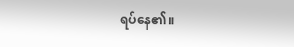ရပ်နေ၏။